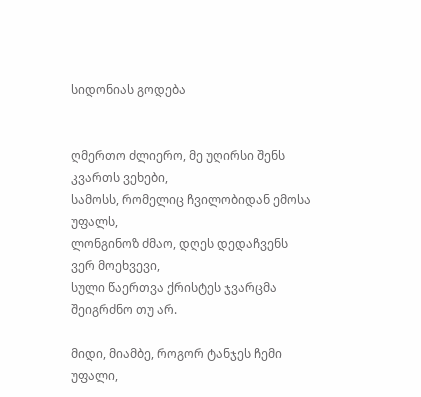სიდონიას გოდება


ღმერთო ძლიერო, მე უღირსი შენს კვართს ვეხები,
სამოსს, რომელიც ჩვილობიდან ემოსა  უფალს,
ლონგინოზ ძმაო, დღეს დედაჩვენს ვერ მოეხვევი,
სული წაერთვა ქრისტეს ჯვარცმა შეიგრძნო თუ არ.

მიდი, მიამბე, როგორ ტანჯეს ჩემი უფალი,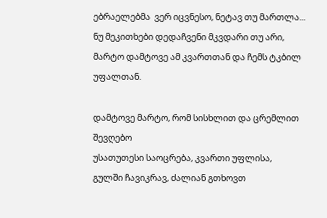ებრაელებმა  ვერ იცვნესო, ნეტავ თუ მართლა...
ნუ მეკითხები დედაჩვენი მკვდარი თუ არი,
მარტო დამტოვე ამ კვართთან და ჩემს ტკბილ უფალთან.

დამტოვე მარტო, რომ სისხლით და ცრემლით შევღებო
უსათუთესი საოცრება, კვართი უფლისა,
გულში ჩავიკრავ, ძალიან გთხოვთ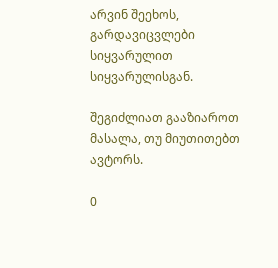არვინ შეეხოს,
გარდავიცვლები სიყვარულით სიყვარულისგან.

შეგიძლიათ გააზიაროთ მასალა, თუ მიუთითებთ ავტორს.

0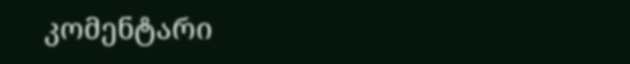კომენტარი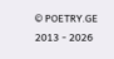© POETRY.GE 2013 - 2026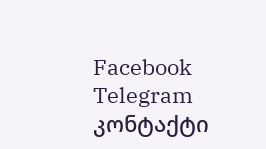Facebook Telegram კონტაქტი